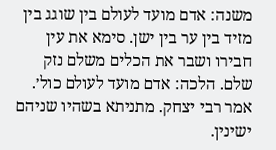משנה: אדם מועד לעולם בין שוגג בין מזיד בין ער בין ישן. סימא את עין חבירו ושבר את הכלים משלם נזק שלם. הלכה: אדם מועד לעולם כול׳. אמר רבי יצחק. מתניתא בשהיו שניהם ישינין.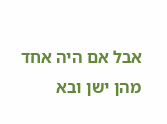אבל אם היה אחד מהן ישן ובא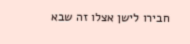חבירו לישן אצלו זה שבא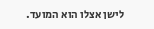לישן אצלו הוא המועד.